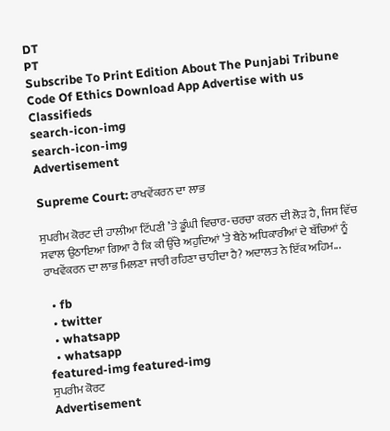DT
PT
Subscribe To Print Edition About The Punjabi Tribune Code Of Ethics Download App Advertise with us Classifieds
search-icon-img
search-icon-img
Advertisement

Supreme Court: ਰਾਖਵੇਂਕਰਨ ਦਾ ਲਾਭ

ਸੁਪਰੀਮ ਕੋਰਟ ਦੀ ਹਾਲੀਆ ਟਿੱਪਣੀ ’ਤੇ ਡੂੰਘੀ ਵਿਚਾਰ-ਚਰਚਾ ਕਰਨ ਦੀ ਲੋੜ ਹੈ, ਜਿਸ ਵਿੱਚ ਸਵਾਲ ਉਠਾਇਆ ਗਿਆ ਹੈ ਕਿ ਕੀ ਉੱਚੇ ਅਹੁਦਿਆਂ ’ਤੇ ਬੈਠੇ ਅਧਿਕਾਰੀਆਂ ਦੇ ਬੱਚਿਆਂ ਨੂੰ ਰਾਖਵੇਂਕਰਨ ਦਾ ਲਾਭ ਮਿਲਣਾ ਜਾਰੀ ਰਹਿਣਾ ਚਾਹੀਦਾ ਹੈ? ਅਦਾਲਤ ਨੇ ਇੱਕ ਅਹਿਮ...

  • fb
  • twitter
  • whatsapp
  • whatsapp
featured-img featured-img
ਸੁਪਰੀਮ ਕੋਰਟ
Advertisement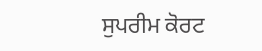ਸੁਪਰੀਮ ਕੋਰਟ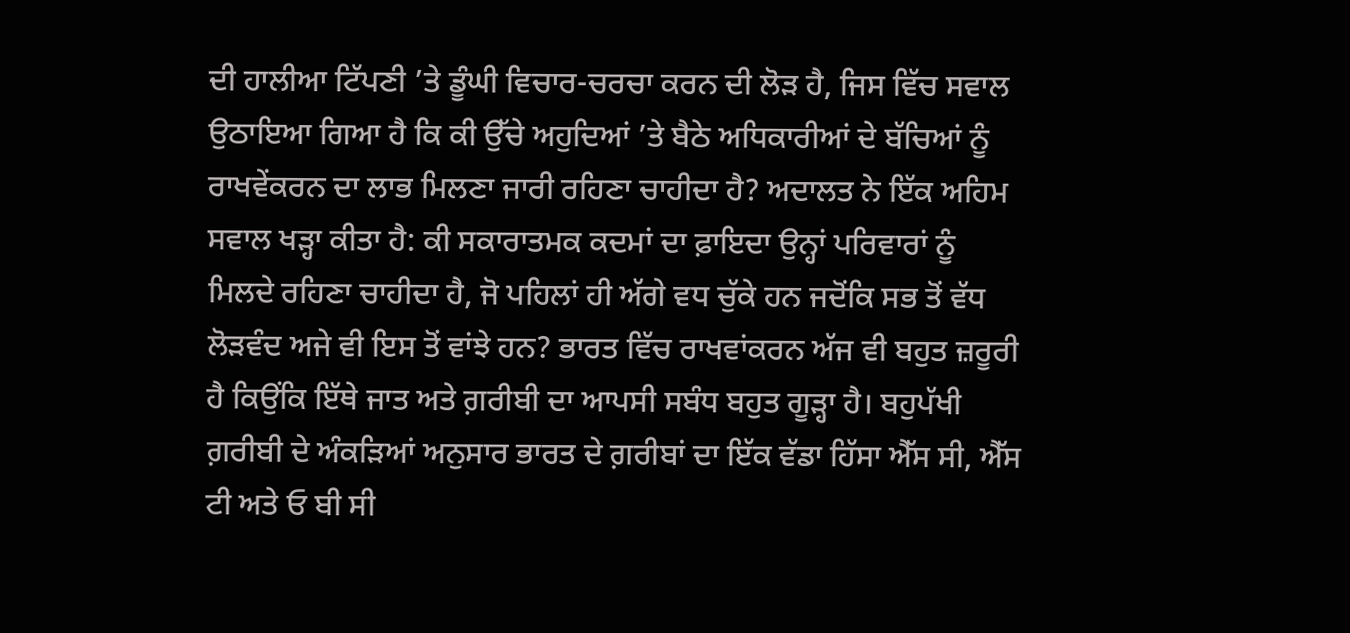ਦੀ ਹਾਲੀਆ ਟਿੱਪਣੀ ’ਤੇ ਡੂੰਘੀ ਵਿਚਾਰ-ਚਰਚਾ ਕਰਨ ਦੀ ਲੋੜ ਹੈ, ਜਿਸ ਵਿੱਚ ਸਵਾਲ ਉਠਾਇਆ ਗਿਆ ਹੈ ਕਿ ਕੀ ਉੱਚੇ ਅਹੁਦਿਆਂ ’ਤੇ ਬੈਠੇ ਅਧਿਕਾਰੀਆਂ ਦੇ ਬੱਚਿਆਂ ਨੂੰ ਰਾਖਵੇਂਕਰਨ ਦਾ ਲਾਭ ਮਿਲਣਾ ਜਾਰੀ ਰਹਿਣਾ ਚਾਹੀਦਾ ਹੈ? ਅਦਾਲਤ ਨੇ ਇੱਕ ਅਹਿਮ ਸਵਾਲ ਖੜ੍ਹਾ ਕੀਤਾ ਹੈ: ਕੀ ਸਕਾਰਾਤਮਕ ਕਦਮਾਂ ਦਾ ਫ਼ਾਇਦਾ ਉਨ੍ਹਾਂ ਪਰਿਵਾਰਾਂ ਨੂੰ ਮਿਲਦੇ ਰਹਿਣਾ ਚਾਹੀਦਾ ਹੈ, ਜੋ ਪਹਿਲਾਂ ਹੀ ਅੱਗੇ ਵਧ ਚੁੱਕੇ ਹਨ ਜਦੋਂਕਿ ਸਭ ਤੋਂ ਵੱਧ ਲੋੜਵੰਦ ਅਜੇ ਵੀ ਇਸ ਤੋਂ ਵਾਂਝੇ ਹਨ? ਭਾਰਤ ਵਿੱਚ ਰਾਖਵਾਂਕਰਨ ਅੱਜ ਵੀ ਬਹੁਤ ਜ਼ਰੂਰੀ ਹੈ ਕਿਉਂਕਿ ਇੱਥੇ ਜਾਤ ਅਤੇ ਗ਼ਰੀਬੀ ਦਾ ਆਪਸੀ ਸਬੰਧ ਬਹੁਤ ਗੂੜ੍ਹਾ ਹੈ। ਬਹੁਪੱਖੀ ਗ਼ਰੀਬੀ ਦੇ ਅੰਕੜਿਆਂ ਅਨੁਸਾਰ ਭਾਰਤ ਦੇ ਗ਼ਰੀਬਾਂ ਦਾ ਇੱਕ ਵੱਡਾ ਹਿੱਸਾ ਐੱਸ ਸੀ, ਐੱਸ ਟੀ ਅਤੇ ਓ ਬੀ ਸੀ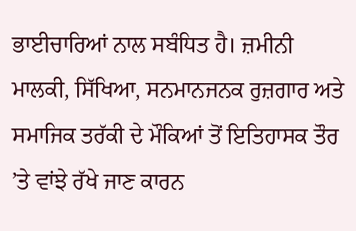ਭਾਈਚਾਰਿਆਂ ਨਾਲ ਸਬੰਧਿਤ ਹੈ। ਜ਼ਮੀਨੀ ਮਾਲਕੀ, ਸਿੱਖਿਆ, ਸਨਮਾਨਜਨਕ ਰੁਜ਼ਗਾਰ ਅਤੇ ਸਮਾਜਿਕ ਤਰੱਕੀ ਦੇ ਮੌਕਿਆਂ ਤੋਂ ਇਤਿਹਾਸਕ ਤੌਰ ’ਤੇ ਵਾਂਝੇ ਰੱਖੇ ਜਾਣ ਕਾਰਨ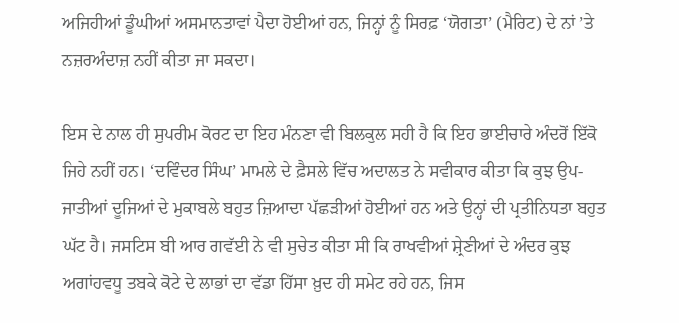ਅਜਿਹੀਆਂ ਡੂੰਘੀਆਂ ਅਸਮਾਨਤਾਵਾਂ ਪੈਦਾ ਹੋਈਆਂ ਹਨ, ਜਿਨ੍ਹਾਂ ਨੂੰ ਸਿਰਫ਼ ‘ਯੋਗਤਾ’ (ਮੈਰਿਟ) ਦੇ ਨਾਂ ’ਤੇ ਨਜ਼ਰਅੰਦਾਜ਼ ਨਹੀਂ ਕੀਤਾ ਜਾ ਸਕਦਾ।

ਇਸ ਦੇ ਨਾਲ ਹੀ ਸੁਪਰੀਮ ਕੋਰਟ ਦਾ ਇਹ ਮੰਨਣਾ ਵੀ ਬਿਲਕੁਲ ਸਹੀ ਹੈ ਕਿ ਇਹ ਭਾਈਚਾਰੇ ਅੰਦਰੋਂ ਇੱਕੋ ਜਿਹੇ ਨਹੀਂ ਹਨ। ‘ਦਵਿੰਦਰ ਸਿੰਘ’ ਮਾਮਲੇ ਦੇ ਫ਼ੈਸਲੇ ਵਿੱਚ ਅਦਾਲਤ ਨੇ ਸਵੀਕਾਰ ਕੀਤਾ ਕਿ ਕੁਝ ਉਪ-ਜਾਤੀਆਂ ਦੂਜਿਆਂ ਦੇ ਮੁਕਾਬਲੇ ਬਹੁਤ ਜ਼ਿਆਦਾ ਪੱਛੜੀਆਂ ਹੋਈਆਂ ਹਨ ਅਤੇ ਉਨ੍ਹਾਂ ਦੀ ਪ੍ਰਤੀਨਿਧਤਾ ਬਹੁਤ ਘੱਟ ਹੈ। ਜਸਟਿਸ ਬੀ ਆਰ ਗਵੱਈ ਨੇ ਵੀ ਸੁਚੇਤ ਕੀਤਾ ਸੀ ਕਿ ਰਾਖਵੀਆਂ ਸ਼੍ਰੇਣੀਆਂ ਦੇ ਅੰਦਰ ਕੁਝ ਅਗਾਂਹਵਧੂ ਤਬਕੇ ਕੋਟੇ ਦੇ ਲਾਭਾਂ ਦਾ ਵੱਡਾ ਹਿੱਸਾ ਖ਼ੁਦ ਹੀ ਸਮੇਟ ਰਹੇ ਹਨ, ਜਿਸ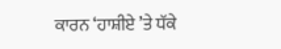ਕਾਰਨ ‘ਹਾਸ਼ੀਏ ’ਤੇ ਧੱਕੇ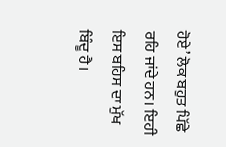ਹੋਏ’ ਲੋਕ ਬਹੁਤ ਪਿੱਛੇ ਰਹਿ ਜਾਂਦੇ ਹਨ। ਇਹੀ ਇਸ ਬਹਿਸ ਦਾ ਮੁੱਖ ਬਿੰਦੂ ਹੈ।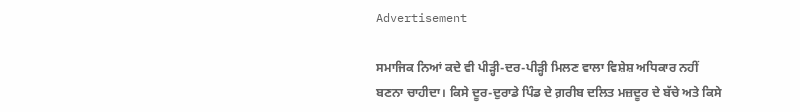Advertisement

ਸਮਾਜਿਕ ਨਿਆਂ ਕਦੇ ਵੀ ਪੀੜ੍ਹੀ-ਦਰ-ਪੀੜ੍ਹੀ ਮਿਲਣ ਵਾਲਾ ਵਿਸ਼ੇਸ਼ ਅਧਿਕਾਰ ਨਹੀਂ ਬਣਨਾ ਚਾਹੀਦਾ। ਕਿਸੇ ਦੂਰ-ਦੁਰਾਡੇ ਪਿੰਡ ਦੇ ਗ਼ਰੀਬ ਦਲਿਤ ਮਜ਼ਦੂਰ ਦੇ ਬੱਚੇ ਅਤੇ ਕਿਸੇ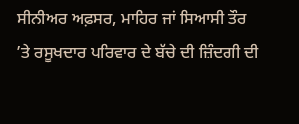ਸੀਨੀਅਰ ਅਫ਼ਸਰ, ਮਾਹਿਰ ਜਾਂ ਸਿਆਸੀ ਤੌਰ ’ਤੇ ਰਸੂਖਦਾਰ ਪਰਿਵਾਰ ਦੇ ਬੱਚੇ ਦੀ ਜ਼ਿੰਦਗੀ ਦੀ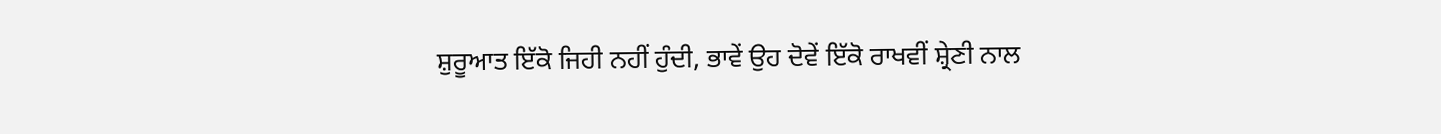ਸ਼ੁਰੂਆਤ ਇੱਕੋ ਜਿਹੀ ਨਹੀਂ ਹੁੰਦੀ, ਭਾਵੇਂ ਉਹ ਦੋਵੇਂ ਇੱਕੋ ਰਾਖਵੀਂ ਸ਼੍ਰੇਣੀ ਨਾਲ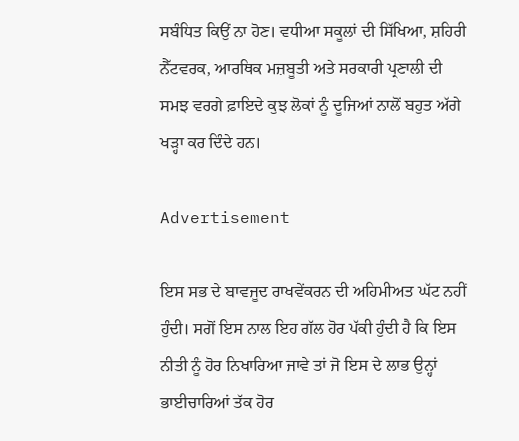ਸਬੰਧਿਤ ਕਿਉਂ ਨਾ ਹੋਣ। ਵਧੀਆ ਸਕੂਲਾਂ ਦੀ ਸਿੱਖਿਆ, ਸ਼ਹਿਰੀ ਨੈੱਟਵਰਕ, ਆਰਥਿਕ ਮਜ਼ਬੂਤੀ ਅਤੇ ਸਰਕਾਰੀ ਪ੍ਰਣਾਲੀ ਦੀ ਸਮਝ ਵਰਗੇ ਫ਼ਾਇਦੇ ਕੁਝ ਲੋਕਾਂ ਨੂੰ ਦੂਜਿਆਂ ਨਾਲੋਂ ਬਹੁਤ ਅੱਗੇ ਖੜ੍ਹਾ ਕਰ ਦਿੰਦੇ ਹਨ।

Advertisement

ਇਸ ਸਭ ਦੇ ਬਾਵਜੂਦ ਰਾਖਵੇਂਕਰਨ ਦੀ ਅਹਿਮੀਅਤ ਘੱਟ ਨਹੀਂ ਹੁੰਦੀ। ਸਗੋਂ ਇਸ ਨਾਲ ਇਹ ਗੱਲ ਹੋਰ ਪੱਕੀ ਹੁੰਦੀ ਹੈ ਕਿ ਇਸ ਨੀਤੀ ਨੂੰ ਹੋਰ ਨਿਖਾਰਿਆ ਜਾਵੇ ਤਾਂ ਜੋ ਇਸ ਦੇ ਲਾਭ ਉਨ੍ਹਾਂ ਭਾਈਚਾਰਿਆਂ ਤੱਕ ਹੋਰ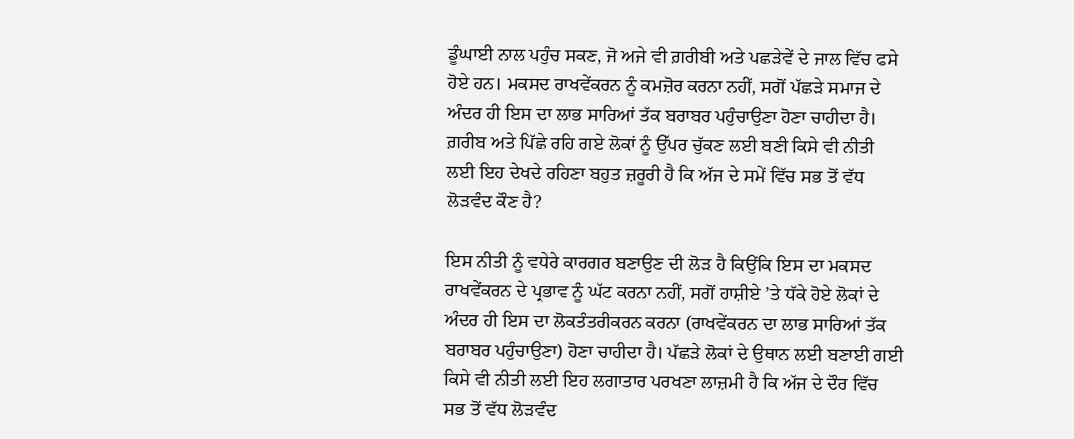ਡੂੰਘਾਈ ਨਾਲ ਪਹੁੰਚ ਸਕਣ, ਜੋ ਅਜੇ ਵੀ ਗ਼ਰੀਬੀ ਅਤੇ ਪਛੜੇਵੇਂ ਦੇ ਜਾਲ ਵਿੱਚ ਫਸੇ ਹੋਏ ਹਨ। ਮਕਸਦ ਰਾਖਵੇਂਕਰਨ ਨੂੰ ਕਮਜ਼ੋਰ ਕਰਨਾ ਨਹੀਂ, ਸਗੋਂ ਪੱਛੜੇ ਸਮਾਜ ਦੇ ਅੰਦਰ ਹੀ ਇਸ ਦਾ ਲਾਭ ਸਾਰਿਆਂ ਤੱਕ ਬਰਾਬਰ ਪਹੁੰਚਾਉਣਾ ਹੋਣਾ ਚਾਹੀਦਾ ਹੈ। ਗ਼ਰੀਬ ਅਤੇ ਪਿੱਛੇ ਰਹਿ ਗਏ ਲੋਕਾਂ ਨੂੰ ਉੱਪਰ ਚੁੱਕਣ ਲਈ ਬਣੀ ਕਿਸੇ ਵੀ ਨੀਤੀ ਲਈ ਇਹ ਦੇਖਦੇ ਰਹਿਣਾ ਬਹੁਤ ਜ਼ਰੂਰੀ ਹੈ ਕਿ ਅੱਜ ਦੇ ਸਮੇਂ ਵਿੱਚ ਸਭ ਤੋਂ ਵੱਧ ਲੋੜਵੰਦ ਕੌਣ ਹੈ?

ਇਸ ਨੀਤੀ ਨੂੰ ਵਧੇਰੇ ਕਾਰਗਰ ਬਣਾਉਣ ਦੀ ਲੋੜ ਹੈ ਕਿਉਂਕਿ ਇਸ ਦਾ ਮਕਸਦ ਰਾਖਵੇਂਕਰਨ ਦੇ ਪ੍ਰਭਾਵ ਨੂੰ ਘੱਟ ਕਰਨਾ ਨਹੀਂ, ਸਗੋਂ ਹਾਸ਼ੀਏ ’ਤੇ ਧੱਕੇ ਹੋਏ ਲੋਕਾਂ ਦੇ ਅੰਦਰ ਹੀ ਇਸ ਦਾ ਲੋਕਤੰਤਰੀਕਰਨ ਕਰਨਾ (ਰਾਖਵੇਂਕਰਨ ਦਾ ਲਾਭ ਸਾਰਿਆਂ ਤੱਕ ਬਰਾਬਰ ਪਹੁੰਚਾਉਣਾ) ਹੋਣਾ ਚਾਹੀਦਾ ਹੈ। ਪੱਛੜੇ ਲੋਕਾਂ ਦੇ ਉਥਾਨ ਲਈ ਬਣਾਈ ਗਈ ਕਿਸੇ ਵੀ ਨੀਤੀ ਲਈ ਇਹ ਲਗਾਤਾਰ ਪਰਖਣਾ ਲਾਜ਼ਮੀ ਹੈ ਕਿ ਅੱਜ ਦੇ ਦੌਰ ਵਿੱਚ ਸਭ ਤੋਂ ਵੱਧ ਲੋੜਵੰਦ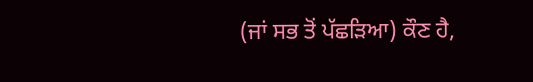(ਜਾਂ ਸਭ ਤੋਂ ਪੱਛੜਿਆ) ਕੌਣ ਹੈ,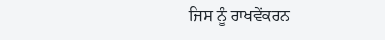ਜਿਸ ਨੂੰ ਰਾਖਵੇਂਕਰਨ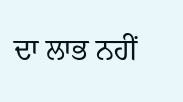ਦਾ ਲਾਭ ਨਹੀਂ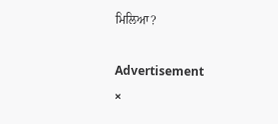ਮਿਲਿਆ?

Advertisement
×